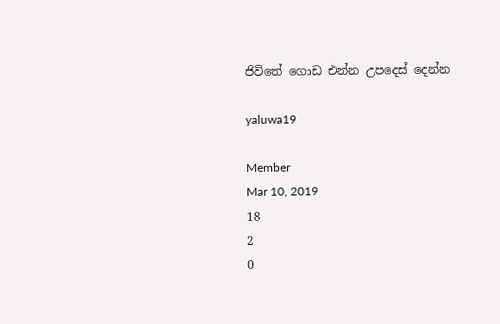ජිවිතේ ගොඩ එන්න උපදෙස් දෙන්න

yaluwa19

Member
Mar 10, 2019
18
2
0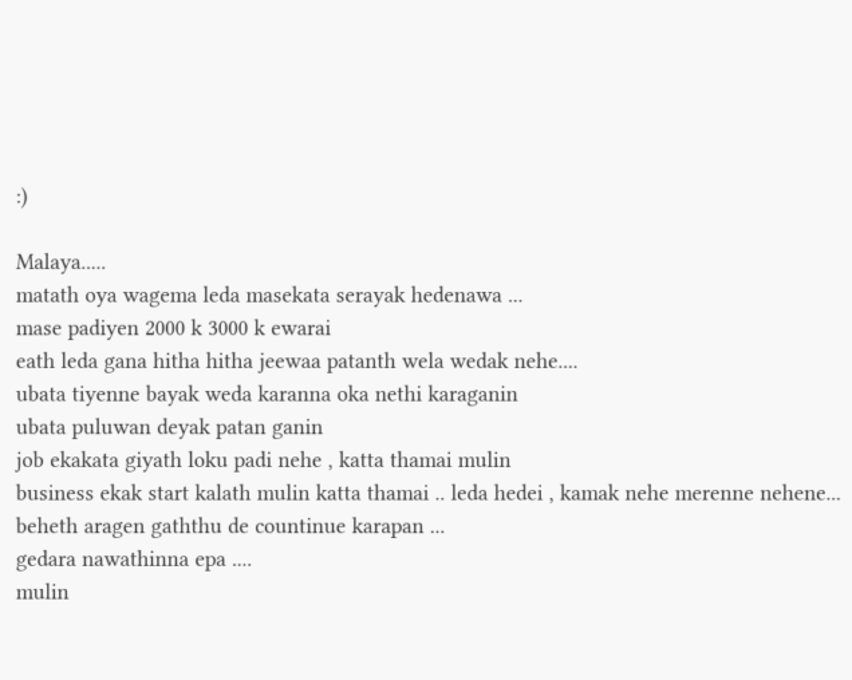:)

Malaya.....
matath oya wagema leda masekata serayak hedenawa ...
mase padiyen 2000 k 3000 k ewarai
eath leda gana hitha hitha jeewaa patanth wela wedak nehe....
ubata tiyenne bayak weda karanna oka nethi karaganin
ubata puluwan deyak patan ganin
job ekakata giyath loku padi nehe , katta thamai mulin
business ekak start kalath mulin katta thamai .. leda hedei , kamak nehe merenne nehene... beheth aragen gaththu de countinue karapan ...
gedara nawathinna epa ....
mulin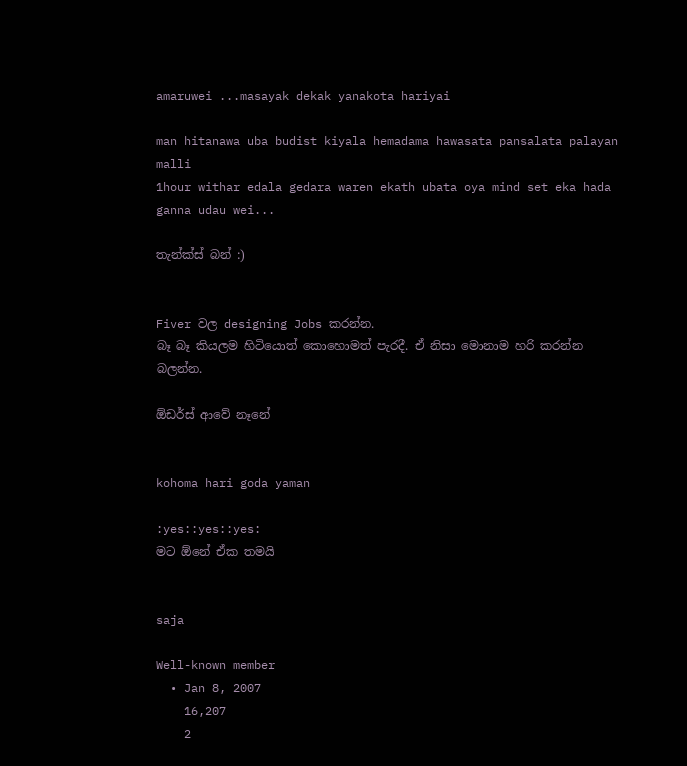amaruwei ...masayak dekak yanakota hariyai

man hitanawa uba budist kiyala hemadama hawasata pansalata palayan malli
1hour withar edala gedara waren ekath ubata oya mind set eka hada ganna udau wei...

තැන්ක්ස් බන් :)


Fiver වල designing Jobs කරන්න.
බෑ බෑ කියලම හිටියොත් කොහොමත් පැරදී. ඒ නිසා මොනාම හරි කරන්න බලන්න.

ඕඩර්ස් ආවේ නෑනේ


kohoma hari goda yaman

:yes::yes::yes:
මට ඕනේ ඒක තමයි


saja

Well-known member
  • Jan 8, 2007
    16,207
    2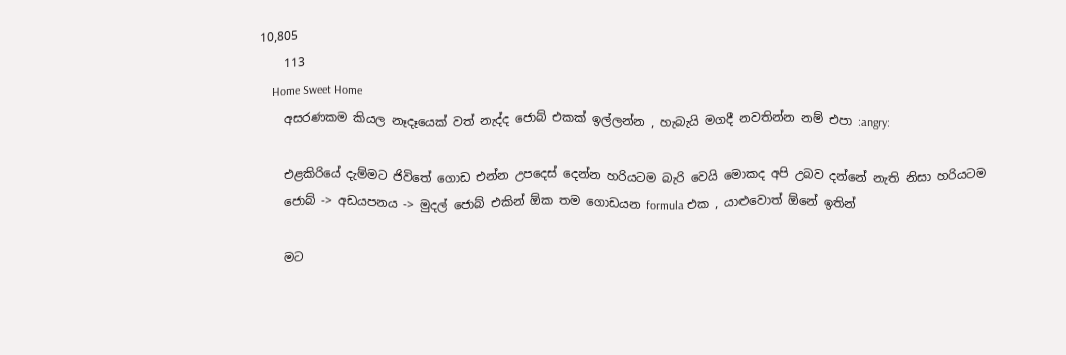10,805
    113
    Home Sweet Home
    අසරණකම කියල නෑදෑයෙක් වත් නැද්ද ජොබ් එකක් ඉල්ලන්න , හැබැයි මගදී නවතින්න නම් එපා :angry:

    එළකිරියේ දැම්මට ජිවිතේ ගොඩ එන්න උපදෙස් දෙන්න හරියටම බැරි වෙයි මොකද අපි උබව දන්නේ නැති නිසා හරියටම
    ජොබ් -> අඩයපනය -> මුදල් ජොබ් එකින් ඕක තම ගොඩයන formula එක , යාළුවොත් ඕනේ ඉතින්

    මට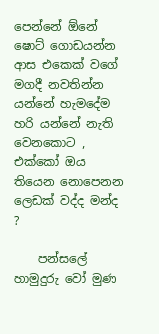පෙන්නේ ඕනේ ෂොට් ගොඩයන්න ආස එකෙක් වගේ මගදී නවතින්න යන්නේ හැමදේම හරි යන්නේ නැති වෙනකොට , එක්කෝ ඔය තියෙන නොපෙනන ලෙඩක් වද්ද මන්ද ?

    පන්සලේ හාමුදුරු වෝ මුණ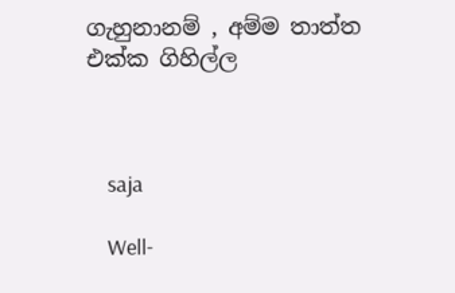ගැහුනානම් , අම්ම තාත්ත එක්ක ගිහිල්ල



    saja

    Well-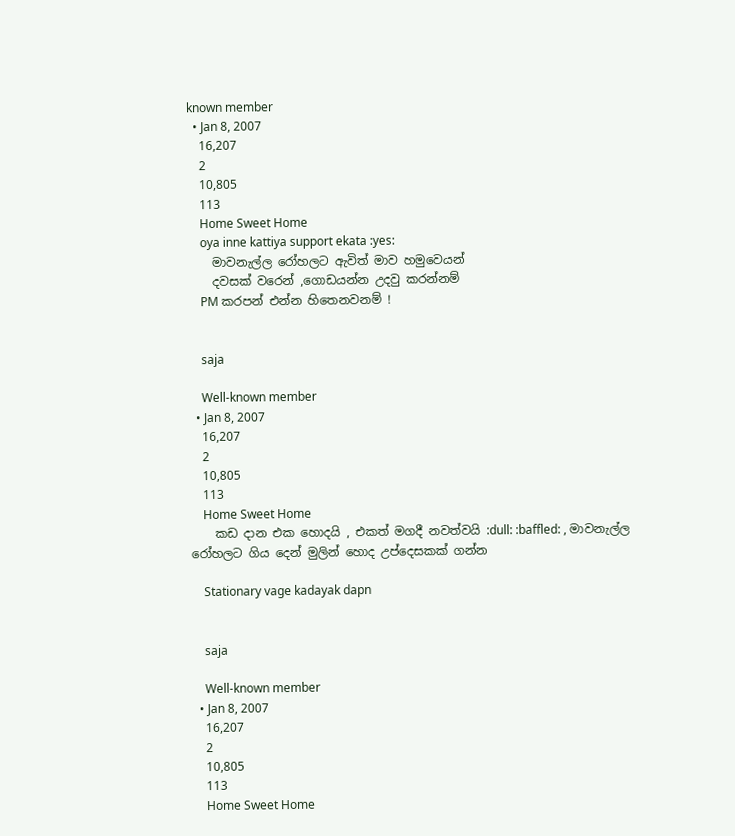known member
  • Jan 8, 2007
    16,207
    2
    10,805
    113
    Home Sweet Home
    oya inne kattiya support ekata :yes:
    මාවනැල්ල රෝහලට ඇවිත් මාව හමුවෙයන්
    දවසක් වරෙන් ,ගොඩයන්න උදවු කරන්නම්
    PM කරපන් එන්න හිතෙනවනම් !


    saja

    Well-known member
  • Jan 8, 2007
    16,207
    2
    10,805
    113
    Home Sweet Home
    කඩ දාන එක හොදයි , එකත් මගදී නවත්වයි :dull: :baffled: , මාවනැල්ල රෝහලට ගිය දෙන් මුලින් හොද උප්දෙසකක් ගන්න

    Stationary vage kadayak dapn


    saja

    Well-known member
  • Jan 8, 2007
    16,207
    2
    10,805
    113
    Home Sweet Home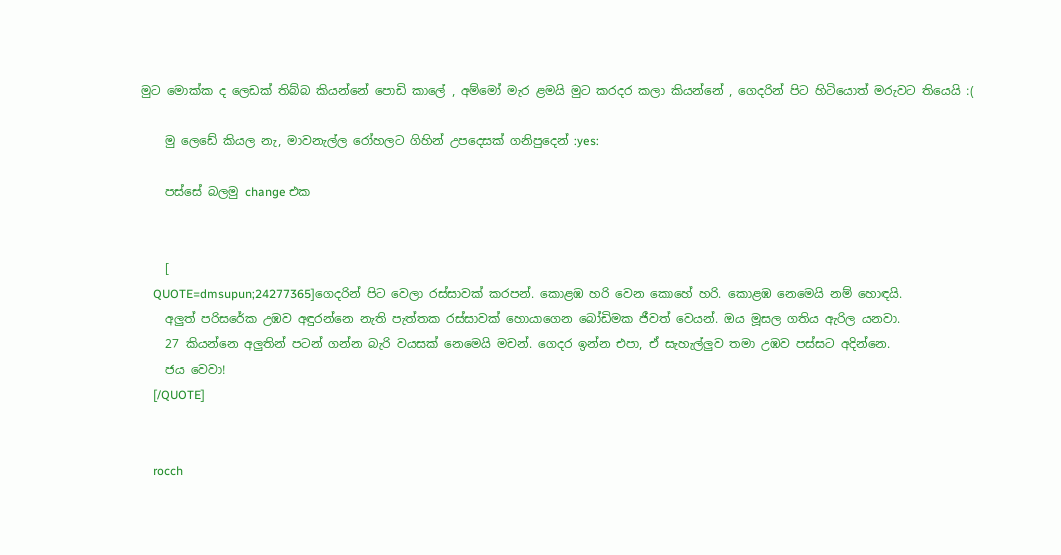මුට මොක්ක ද ලෙඩක් තිබ්බ කියන්නේ පොඩි කාලේ , අම්මෝ මැර ළමයි මුට කරදර කලා කියන්නේ , ගෙදරින් පිට හිටියොත් මරුවට තියෙයි :(

    මු ලෙඩේ කියල නැ, මාවනැල්ල රෝහලට ගිහින් උපදෙසක් ගනිපුදෙන් :yes:

    පස්සේ බලමු change එක


    [
    QUOTE=dmsupun;24277365]ගෙදරින් පිට වෙලා රස්සාවක් කරපන්. කොළඹ හරි වෙන කොහේ හරි. කොළඹ නෙමෙයි නම් හොඳයි.
    අලුත් පරිසරේක උඹව අඳුරන්නෙ නැති පැත්තක රස්සාවක් හොයාගෙන බෝඩිමක ජීවත් වෙයන්. ඔය මූසල ගතිය ඇරිල යනවා.
    27 කියන්නෙ අලුතින් පටන් ගන්න බැරි වයසක් නෙමෙයි මචන්. ගෙදර ඉන්න එපා, ඒ සැහැල්ලුව තමා උඹව පස්සට අදින්නෙ.
    ජය වෙවා!
    [/QUOTE]


    rocch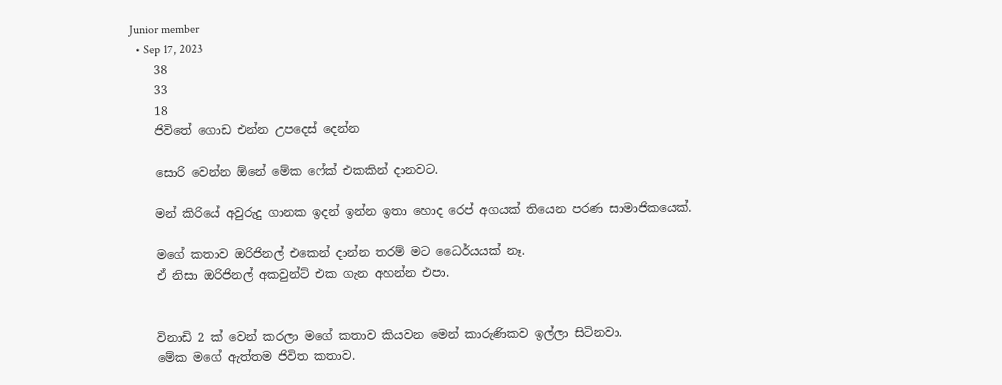Junior member
  • Sep 17, 2023
    38
    33
    18
    ජිවිතේ ගොඩ එන්න උපදෙස් දෙන්න

    සොරි වෙන්න ඕනේ මේක ෆේක් එකකින් දානවට.

    මන් කිරියේ අවුරුදු ගානක ඉදන් ඉන්න ඉතා හොද රෙප් අගයක් තියෙන පරණ සාමාජිකයෙක්.

    මගේ කතාව ඔරිජිනල් එකෙන් දාන්න තරම් මට ධෛර්යයක් නෑ.
    ඒ නිසා ඔරිජිනල් අකවුන්ට් එක ගැන අහන්න එපා.


    විනාඩි 2 ක් වෙන් කරලා මගේ කතාව කියවන මෙන් කාරුණිකව ඉල්ලා සිටිනවා.
    මේක මගේ ඇත්තම ජිවිත කතාව.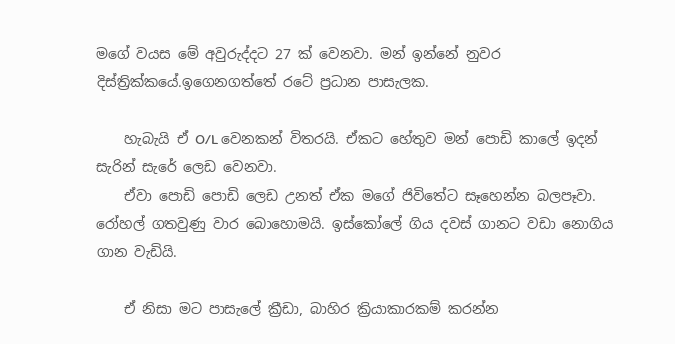මගේ වයස මේ අවුරුද්දට 27 ක් වෙනවා. මන් ඉන්නේ නුවර දිස්ත්‍රික්කයේ.ඉගෙනගත්තේ රටේ ප්‍රධාන පාසැලක.

    හැබැයි ඒ O/L වෙනකන් විතරයි. ඒකට හේතුව මන් පොඩි කාලේ ඉදන් සැරින් සැරේ ලෙඩ වෙනවා.
    ඒවා පොඩි පොඩි ලෙඩ උනත් ඒක මගේ ජිවිතේට සෑහෙන්න බලපෑවා. රෝහල් ගතවුණු වාර බොහොමයි. ඉස්කෝලේ ගිය දවස් ගානට වඩා නොගිය ගාන වැඩියි.

    ඒ නිසා මට පාසැලේ ක්‍රීඩා, බාහිර ක්‍රියාකාරකම් කරන්න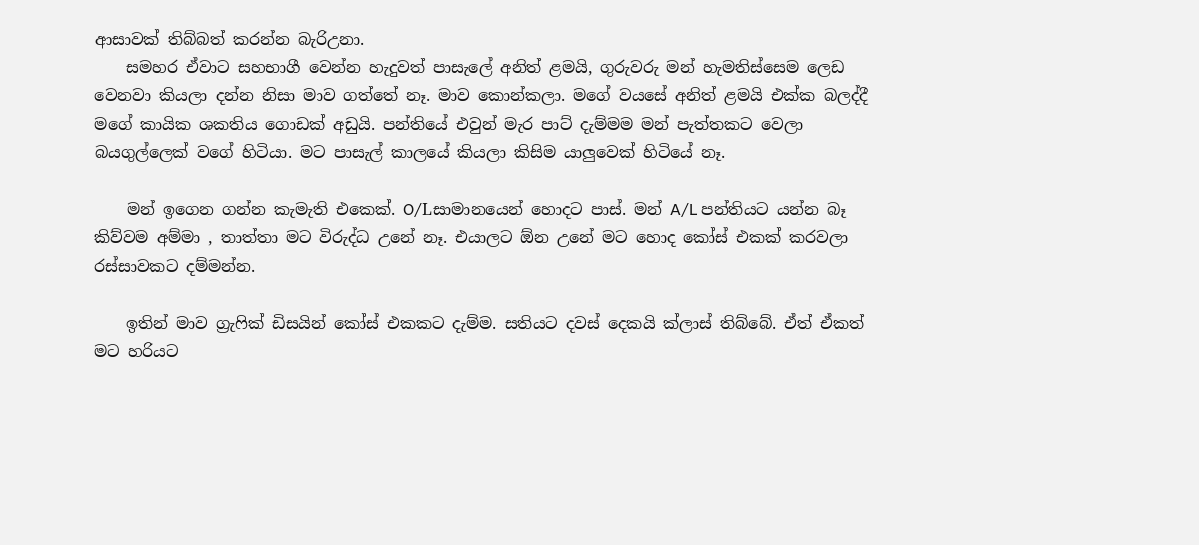ආසාවක් තිබ්බත් කරන්න බැරිඋනා.
    සමහර ඒවාට සහභාගී වෙන්න හැදුවත් පාසැලේ අනිත් ළමයි, ගුරුවරු මන් හැමතිස්සෙම ලෙඩ වෙනවා කියලා දන්න නිසා මාව ගත්තේ නෑ. මාව කොන්කලා. මගේ වයසේ අනිත් ළමයි එක්ක බලද්දී මගේ කායික ශකතිය ගොඩක් අඩුයි. පන්තියේ එවුන් මැර පාට් දැම්මම මන් පැත්තකට වෙලා බයගුල්ලෙක් වගේ හිටියා. මට පාසැල් කාලයේ කියලා කිසිම යාලුවෙක් හිටියේ නෑ.

    මන් ඉගෙන ගන්න කැමැති එකෙක්. O/Lසාමානයෙන් හොදට පාස්. මන් A/L පන්තියට යන්න බෑ කිව්වම අම්මා , තාත්තා මට විරුද්ධ උනේ නෑ. එයාලට ඕන උනේ මට හොද කෝස් එකක් කරවලා රස්සාවකට දම්මන්න.

    ඉතින් මාව ග්‍රැෆික් ඩිසයින් කෝස් එකකට දැම්ම. සතියට දවස් දෙකයි ක්ලාස් තිබ්බේ. ඒත් ඒකත් මට හරියට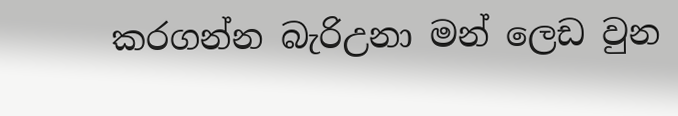කරගන්න බැරිඋනා මන් ලෙඩ වුන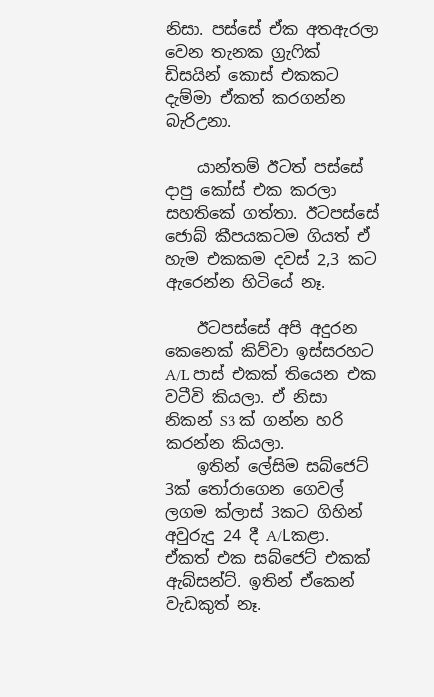නිසා. පස්සේ ඒක අතඇරලා වෙන තැනක ග්‍රැෆික් ඩිසයින් කොස් එකකට දැම්මා ඒකත් කරගන්න බැරිඋනා.

    යාන්තම් ඊටත් පස්සේ දාපු කෝස් එක කරලා සහතිකේ ගත්තා. ඊටපස්සේ ජොබ් කීපයකටම ගියත් ඒ හැම එකකම දවස් 2,3 කට ඇරෙන්න හිටියේ නෑ.

    ඊටපස්සේ අපි අදුරන කෙනෙක් කිව්වා ඉස්සරහට A/L පාස් එකක් තියෙන එක වටීවි කියලා. ඒ නිසා නිකන් S3 ක් ගන්න හරි කරන්න කියලා.
    ඉතින් ලේසිම සබ්ජෙට් 3ක් තෝරාගෙන ගෙවල් ලගම ක්ලාස් 3කට ගිහින් අවුරුදු 24 දී A/Lකළා. ඒකත් එක සබ්ජෙට් එකක් ඇබ්සන්ට්. ඉතින් ඒකෙන් වැඩකුත් නෑ.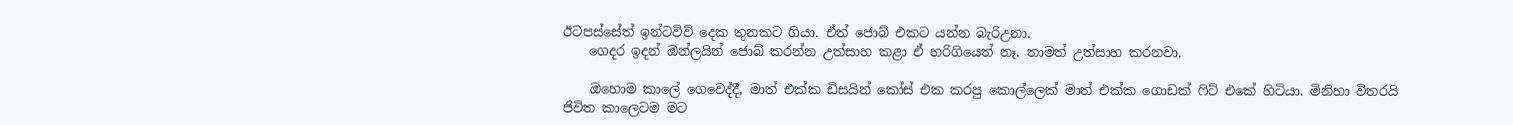ඊටපස්සේත් ඉන්ටවිව් දෙක තුනකට ගියා. ඒත් ජොබ් එකට යන්න බැරිඋනා.
    ගෙදර ඉදන් ඔන්ලයින් ජොබ් කරන්න උත්සාහ කළා ඒ හරිගියෙත් නෑ. තාමත් උත්සාහ කරනවා.

    ඔහොම කාලේ ගෙවෙද්දී, මාත් එක්ක ඩිසයින් කෝස් එක කරපු කොල්ලෙක් මාත් එක්ක ගොඩක් ෆිට් එකේ හිටියා. මිනිහා විතරයි ජිවිත කාලෙටම මට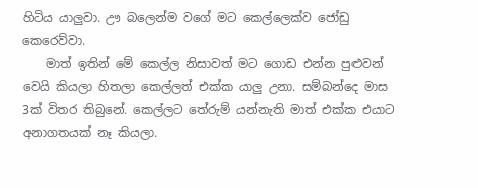හිටිය යාලුවා. ඌ බලෙන්ම වගේ මට කෙල්ලෙක්ව ජෝඩු කෙරෙව්වා.
    මාත් ඉතින් මේ කෙල්ල නිසාවත් මට ගොඩ එන්න පුළුවන් වෙයි කියලා හිතලා කෙල්ලත් එක්ක යාලු උනා. සම්බන්දෙ මාස 3ක් විතර තිබුනේ. කෙල්ලට තේරුම් යන්නැති මාත් එක්ක එයාට අනාගතයක් නෑ කියලා.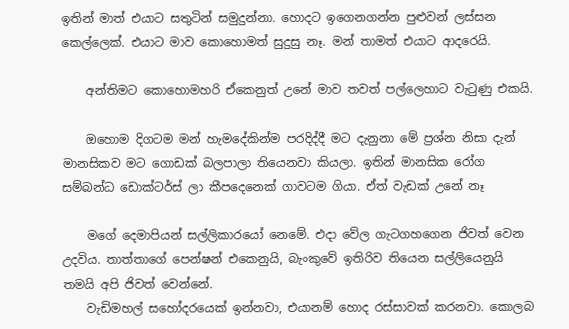ඉතින් මාත් එයාට සතුටින් සමුදුන්නා. හොදට ඉගෙනගන්න පුළුවන් ලස්සන කෙල්ලෙක්. එයාට මාව කොහොමත් සුදුසු නෑ. මන් තාමත් එයාට ආදරෙයි.

    අන්තිමට කොහොමහරි ඒකෙනුත් උනේ මාව තවත් පල්ලෙහාට වැටුණු එකයි.

    ඔහොම දිගටම මන් හැමදේකින්ම පරදිද්දී මට දැනුනා මේ ප්‍රශ්න නිසා දැන් මානසිකව මට ගොඩක් බලපාලා තියෙනවා කියලා. ඉතින් මානසික රෝග සම්බන්ධ ඩොක්ටර්ස් ලා කීපදෙනෙක් ගාවටම ගියා. ඒත් වැඩක් උනේ නෑ

    මගේ දෙමාපියන් සල්ලිකාරයෝ නෙමේ. එදා වේල ගැටගහගෙන ජිවත් වෙන උදවිය. තාත්තාගේ පෙන්ෂන් එකෙනුයි, බැංකුවේ ඉතිරිව තියෙන සල්ලියෙනුයි තමයි අපි ජිවත් වෙන්නේ.
    වැඩිමහල් සහෝදරයෙක් ඉන්නවා, එයානම් හොද රස්සාවක් කරනවා. කොලබ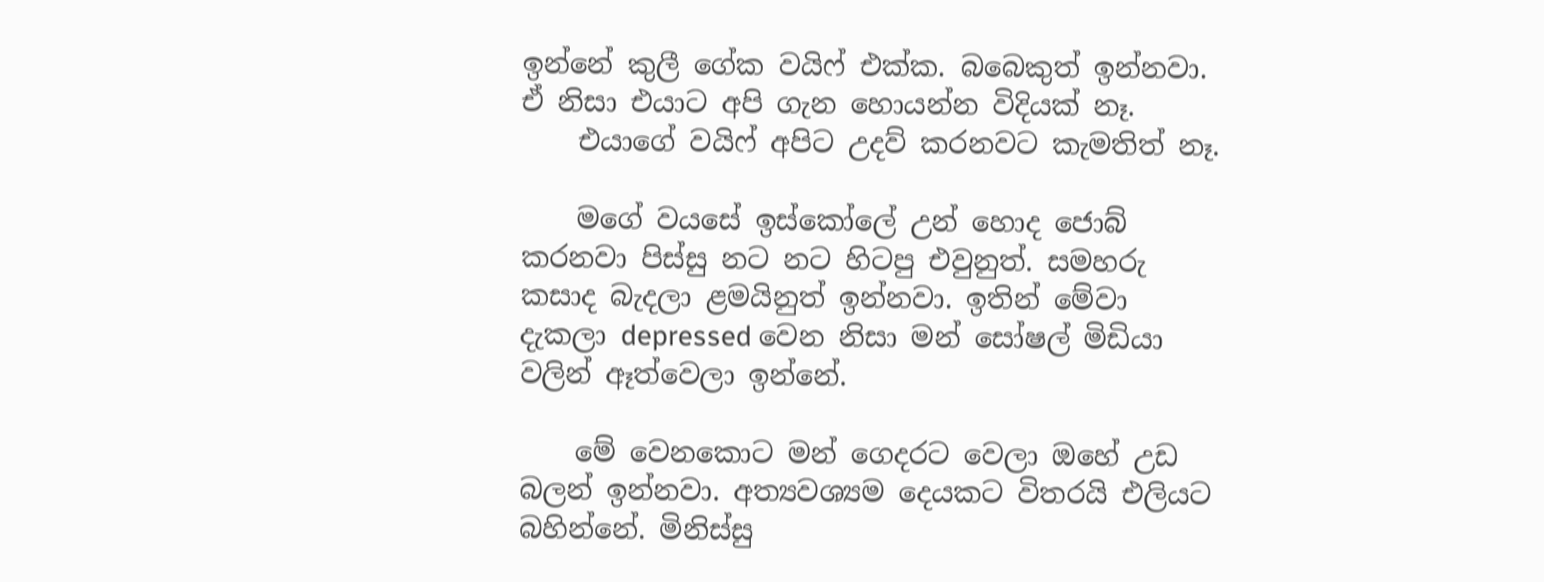ඉන්නේ කුලී ගේක වයිෆ් එක්ක. බබෙකුත් ඉන්නවා. ඒ නිසා එයාට අපි ගැන හොයන්න විදියක් නෑ.
    එයාගේ වයිෆ් අපිට උදව් කරනවට කැමතිත් නෑ.

    මගේ වයසේ ඉස්කෝලේ උන් හොද ජොබ් කරනවා පිස්සු නට නට හිටපු එවුනුත්. සමහරු කසාද බැදලා ළමයිනුත් ඉන්නවා. ඉතින් මේවා දැකලා depressed වෙන නිසා මන් සෝෂල් මිඩියා වලින් ඈත්වෙලා ඉන්නේ.

    මේ වෙනකොට මන් ගෙදරට වෙලා ඔහේ උඩ බලන් ඉන්නවා. අත්‍යවශ්‍යම දෙයකට විතරයි එලියට බහින්නේ. මිනිස්සු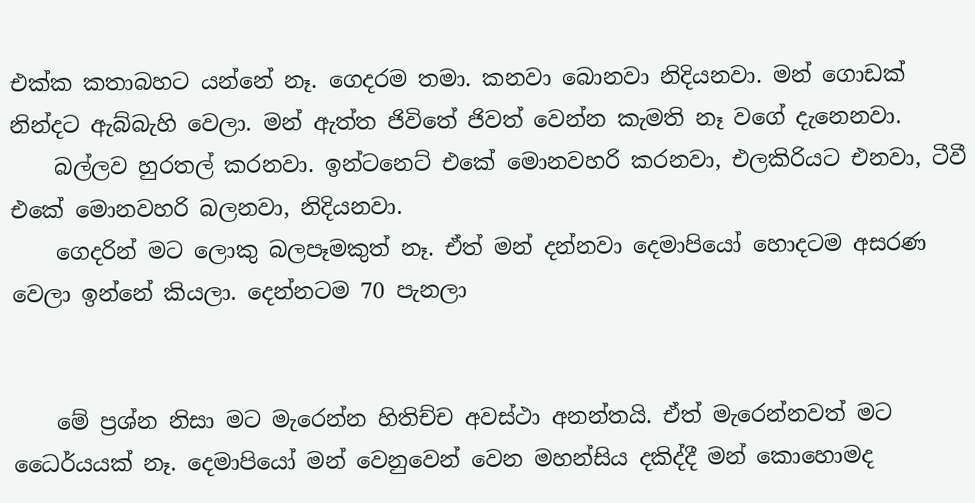එක්ක කතාබහට යන්නේ නෑ. ගෙදරම තමා. කනවා බොනවා නිදියනවා. මන් ගොඩක් නින්දට ඇබ්බැහි වෙලා. මන් ඇත්ත ජිවිතේ ජිවත් වෙන්න කැමති නෑ වගේ දැනෙනවා.
    බල්ලව හුරතල් කරනවා. ඉන්ටනෙට් එකේ මොනවහරි කරනවා, එලකිරියට එනවා, ටීවී එකේ මොනවහරි බලනවා, නිදියනවා.
    ගෙදරින් මට ලොකු බලපෑමකුත් නෑ. ඒත් මන් දන්නවා දෙමාපියෝ හොදටම අසරණ වෙලා ඉන්නේ කියලා. දෙන්නටම 70 පැනලා


    මේ ප්‍රශ්න නිසා මට මැරෙන්න හිතිච්ච අවස්ථා අනන්තයි. ඒත් මැරෙන්නවත් මට ධෛර්යයක් නෑ. දෙමාපියෝ මන් වෙනුවෙන් වෙන මහන්සිය දකිද්දී මන් කොහොමද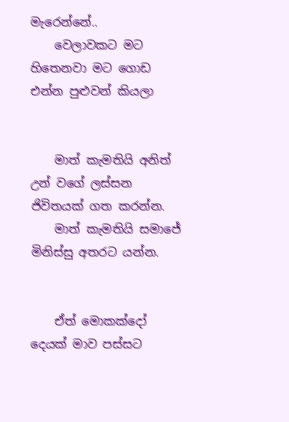මැරෙන්නේ..
    වෙලාවකට මට හිතෙනවා මට ගොඩ එන්න පුළුවන් කියලා


    මාත් කැමතියි අනිත් උන් වගේ ලස්සන ජිවිතයක් ගත කරන්න.
    මාත් කැමතියි සමාජේ මිනිස්සු අතරට යන්න.


    ඒත් මොකක්දෝ දෙයක් මාව පස්සට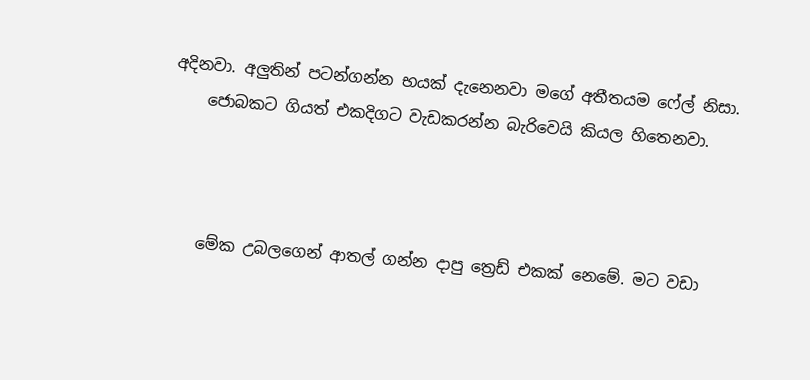අදිනවා. අලුතින් පටන්ගන්න භයක් දැනෙනවා මගේ අතීතයම ෆේල් නිසා.
    ජොබකට ගියත් එකදිගට වැඩකරන්න බැරිවෙයි කියල හිතෙනවා.



    මේක උබලගෙන් ආතල් ගන්න දාපු ත්‍රෙඩ් එකක් නෙමේ. මට වඩා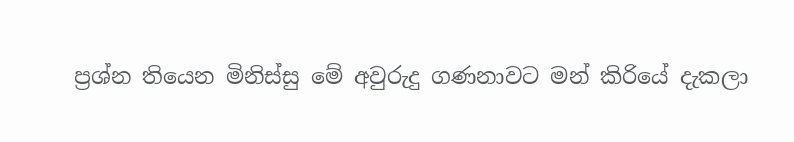ප්‍රශ්න තියෙන මිනිස්සු මේ අවුරුදු ගණනාවට මන් කිරියේ දැකලා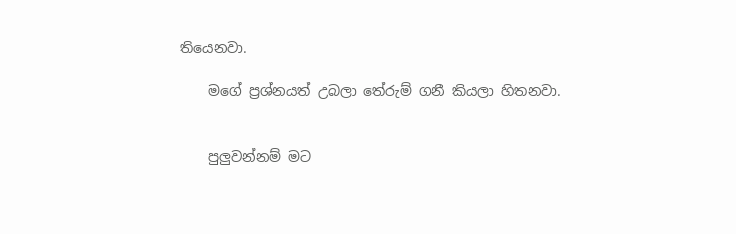තියෙනවා.

    මගේ ප්‍රශ්නයත් උබලා තේරුම් ගනී කියලා හිතනවා.


    පුලුවන්නම් මට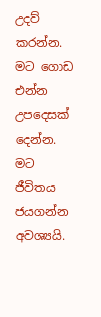උදව් කරන්න. මට ගොඩ එන්න උපදෙසක් දෙන්න. මට ජීවිතය ජයගන්න අවශ්‍යයි.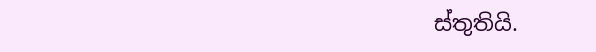ස්තුතියි.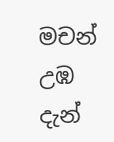මචන් උඹ දැන්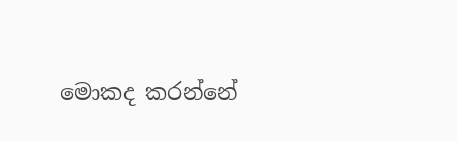මොකද කරන්නේ